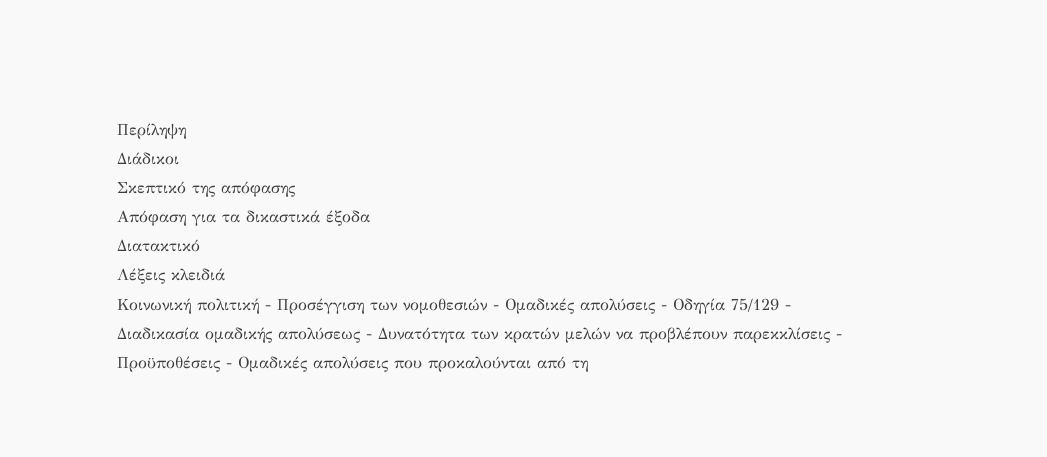Περίληψη
Διάδικοι
Σκεπτικό της απόφασης
Απόφαση για τα δικαστικά έξοδα
Διατακτικό
Λέξεις κλειδιά
Κοινωνική πολιτική - Προσέγγιση των νομοθεσιών - Ομαδικές απολύσεις - Οδηγία 75/129 - Διαδικασία ομαδικής απολύσεως - Δυνατότητα των κρατών μελών να προβλέπουν παρεκκλίσεις - Προϋποθέσεις - Ομαδικές απολύσεις που προκαλούνται από τη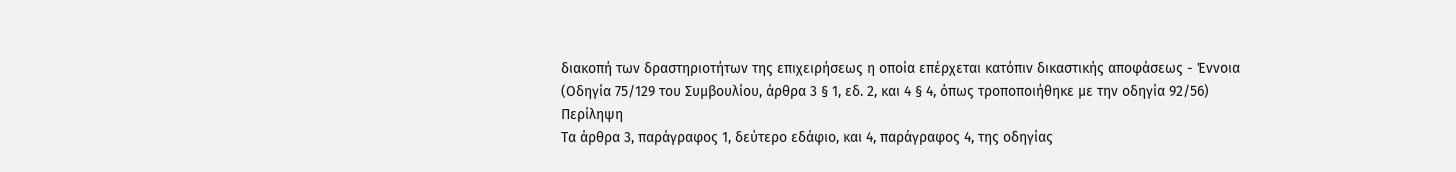διακοπή των δραστηριοτήτων της επιχειρήσεως η οποία επέρχεται κατόπιν δικαστικής αποφάσεως - Έννοια
(Οδηγία 75/129 του Συμβουλίου, άρθρα 3 § 1, εδ. 2, και 4 § 4, όπως τροποποιήθηκε με την οδηγία 92/56)
Περίληψη
Τα άρθρα 3, παράγραφος 1, δεύτερο εδάφιο, και 4, παράγραφος 4, της οδηγίας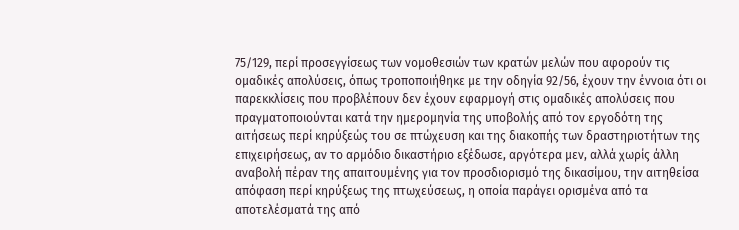75/129, περί προσεγγίσεως των νομοθεσιών των κρατών μελών που αφορούν τις ομαδικές απολύσεις, όπως τροποποιήθηκε με την οδηγία 92/56, έχουν την έννοια ότι οι παρεκκλίσεις που προβλέπουν δεν έχουν εφαρμογή στις ομαδικές απολύσεις που πραγματοποιούνται κατά την ημερομηνία της υποβολής από τον εργοδότη της αιτήσεως περί κηρύξεώς του σε πτώχευση και της διακοπής των δραστηριοτήτων της επιχειρήσεως, αν το αρμόδιο δικαστήριο εξέδωσε, αργότερα μεν, αλλά χωρίς άλλη αναβολή πέραν της απαιτουμένης για τον προσδιορισμό της δικασίμου, την αιτηθείσα απόφαση περί κηρύξεως της πτωχεύσεως, η οποία παράγει ορισμένα από τα αποτελέσματά της από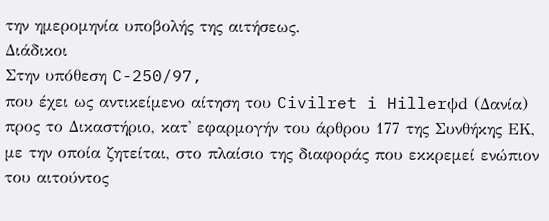την ημερομηνία υποβολής της αιτήσεως.
Διάδικοι
Στην υπόθεση C-250/97,
που έχει ως αντικείμενο αίτηση του Civilret i Hillerψd (Δανία) προς το Δικαστήριο, κατ' εφαρμογήν του άρθρου 177 της Συνθήκης ΕΚ, με την οποία ζητείται, στο πλαίσιο της διαφοράς που εκκρεμεί ενώπιον του αιτούντος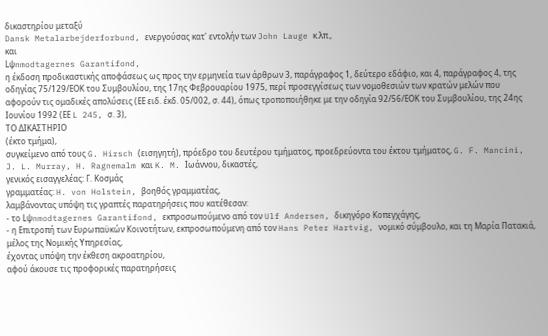δικαστηρίου μεταξύ
Dansk Metalarbejderforbund, ενεργούσας κατ' εντολήν των John Lauge κ.λπ.,
και
Lψnmodtagernes Garantifond,
η έκδοση προδικαστικής αποφάσεως ως προς την ερμηνεία των άρθρων 3, παράγραφος 1, δεύτερο εδάφιο, και 4, παράγραφος 4, της οδηγίας 75/129/ΕΟΚ του Συμβουλίου, της 17ης Φεβρουαρίου 1975, περί προσεγγίσεως των νομοθεσιών των κρατών μελών που αφορούν τις ομαδικές απολύσεις (ΕΕ ειδ. έκδ. 05/002, σ. 44), όπως τροποποιήθηκε με την οδηγία 92/56/ΕΟΚ του Συμβουλίου, της 24ης Ιουνίου 1992 (ΕΕ L 245, σ. 3),
ΤΟ ΔΙΚΑΣΤΗΡΙΟ
(έκτο τμήμα),
συγκείμενο από τους G. Hirsch (εισηγητή), πρόεδρο του δευτέρου τμήματος, προεδρεύοντα του έκτου τμήματος, G. F. Mancini, J. L. Murray, H. Ragnemalm και K. M. Ιωάννου, δικαστές,
γενικός εισαγγελέας: Γ. Κοσμάς
γραμματέας: H. von Holstein, βοηθός γραμματέας,
λαμβάνοντας υπόψη τις γραπτές παρατηρήσεις που κατέθεσαν:
- το Lψnmodtagernes Garantifond, εκπροσωπούμενο από τον Ulf Andersen, δικηγόρο Κοπεγχάγης,
- η Επιτροπή των Ευρωπαϋκών Κοινοτήτων, εκπροσωπούμενη από τον Hans Peter Hartvig, νομικό σύμβουλο, και τη Μαρία Πατακιά, μέλος της Νομικής Υπηρεσίας,
έχοντας υπόψη την έκθεση ακροατηρίου,
αφού άκουσε τις προφορικές παρατηρήσεις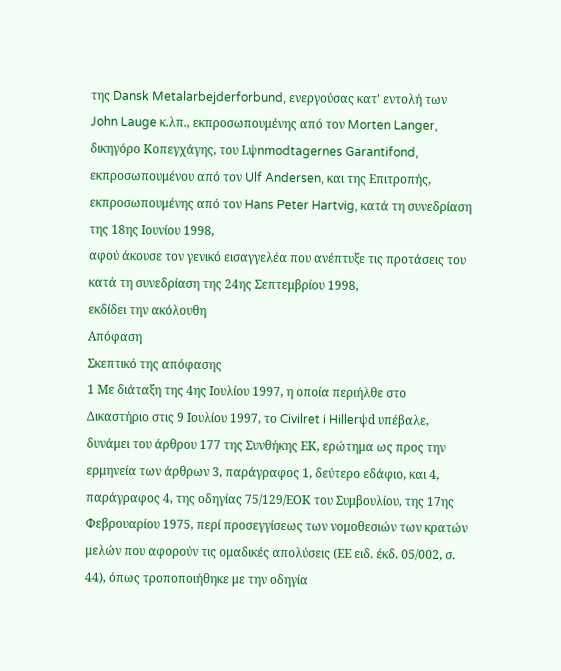της Dansk Metalarbejderforbund, ενεργούσας κατ' εντολή των John Lauge κ.λπ., εκπροσωπουμένης από τον Morten Langer, δικηγόρο Κοπεγχάγης, του Lψnmodtagernes Garantifond, εκπροσωπουμένου από τον Ulf Andersen, και της Επιτροπής, εκπροσωπουμένης από τον Hans Peter Hartvig, κατά τη συνεδρίαση της 18ης Ιουνίου 1998,
αφού άκουσε τον γενικό εισαγγελέα που ανέπτυξε τις προτάσεις του κατά τη συνεδρίαση της 24ης Σεπτεμβρίου 1998,
εκδίδει την ακόλουθη
Απόφαση
Σκεπτικό της απόφασης
1 Με διάταξη της 4ης Ιουλίου 1997, η οποία περιήλθε στο Δικαστήριο στις 9 Ιουλίου 1997, το Civilret i Hillerψd υπέβαλε, δυνάμει του άρθρου 177 της Συνθήκης ΕΚ, ερώτημα ως προς την ερμηνεία των άρθρων 3, παράγραφος 1, δεύτερο εδάφιο, και 4, παράγραφος 4, της οδηγίας 75/129/ΕΟΚ του Συμβουλίου, της 17ης Φεβρουαρίου 1975, περί προσεγγίσεως των νομοθεσιών των κρατών μελών που αφορούν τις ομαδικές απολύσεις (ΕΕ ειδ. έκδ. 05/002, σ. 44), όπως τροποποιήθηκε με την οδηγία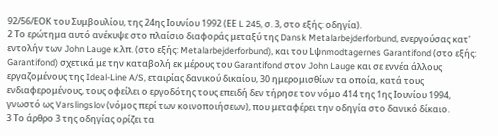92/56/ΕΟΚ του Συμβουλίου, της 24ης Ιουνίου 1992 (ΕΕ L 245, σ. 3, στο εξής: οδηγία).
2 Το ερώτημα αυτό ανέκυψε στο πλαίσιο διαφοράς μεταξύ της Dansk Metalarbejderforbund, ενεργούσας κατ' εντολήν των John Lauge κ.λπ. (στο εξής: Metalarbejderforbund), και του Lψnmodtagernes Garantifond (στο εξής: Garantifond) σχετικά με την καταβολή εκ μέρους του Garantifond στον John Lauge και σε εννέα άλλους εργαζομένους της Ideal-Line A/S, εταιρίας δανικού δικαίου, 30 ημερομισθίων τα οποία, κατά τους ενδιαφερομένους, τους οφείλει ο εργοδότης τους επειδή δεν τήρησε τον νόμο 414 της 1ης Ιουνίου 1994, γνωστό ως Varslingslov (νόμος περί των κοινοποιήσεων), που μεταφέρει την οδηγία στο δανικό δίκαιο.
3 Το άρθρο 3 της οδηγίας ορίζει τα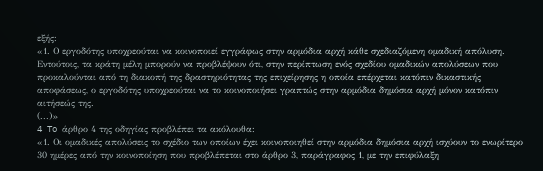εξής:
«1. Ο εργοδότης υποχρεούται να κοινοποιεί εγγράφως στην αρμόδια αρχή κάθε σχεδιαζόμενη ομαδική απόλυση.
Εντούτοις, τα κράτη μέλη μπορούν να προβλέψουν ότι, στην περίπτωση ενός σχεδίου ομαδικών απολύσεων που προκαλούνται από τη διακοπή της δραστηριότητας της επιχείρησης η οποία επέρχεται κατόπιν δικαστικής αποφάσεως, ο εργοδότης υποχρεούται να το κοινοποιήσει γραπτώς στην αρμόδια δημόσια αρχή μόνον κατόπιν αιτήσεώς της.
(...)»
4 To άρθρο 4 της οδηγίας προβλέπει τα ακόλουθα:
«1. Οι ομαδικές απολύσεις το σχέδιο των οποίων έχει κοινοποιηθεί στην αρμόδια δημόσια αρχή ισχύουν το ενωρίτερο 30 ημέρες από την κοινοποίηση που προβλέπεται στο άρθρο 3, παράγραφος 1, με την επιφύλαξη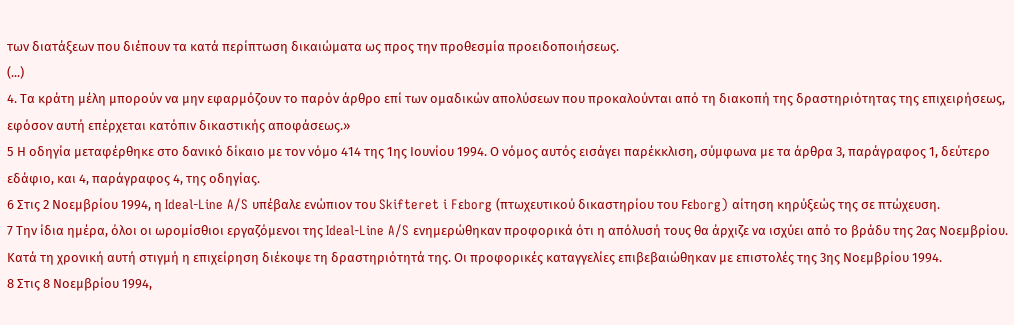των διατάξεων που διέπουν τα κατά περίπτωση δικαιώματα ως προς την προθεσμία προειδοποιήσεως.
(...)
4. Τα κράτη μέλη μπορούν να μην εφαρμόζουν το παρόν άρθρο επί των ομαδικών απολύσεων που προκαλούνται από τη διακοπή της δραστηριότητας της επιχειρήσεως, εφόσον αυτή επέρχεται κατόπιν δικαστικής αποφάσεως.»
5 Η οδηγία μεταφέρθηκε στο δανικό δίκαιο με τον νόμο 414 της 1ης Ιουνίου 1994. Ο νόμος αυτός εισάγει παρέκκλιση, σύμφωνα με τα άρθρα 3, παράγραφος 1, δεύτερο εδάφιο, και 4, παράγραφος 4, της οδηγίας.
6 Στις 2 Νοεμβρίου 1994, η Ideal-Line A/S υπέβαλε ενώπιον του Skifteret i Fεborg (πτωχευτικού δικαστηρίου του Fεborg) αίτηση κηρύξεώς της σε πτώχευση.
7 Την ίδια ημέρα, όλοι οι ωρομίσθιοι εργαζόμενοι της Ideal-Line A/S ενημερώθηκαν προφορικά ότι η απόλυσή τους θα άρχιζε να ισχύει από το βράδυ της 2ας Νοεμβρίου. Κατά τη χρονική αυτή στιγμή η επιχείρηση διέκοψε τη δραστηριότητά της. Οι προφορικές καταγγελίες επιβεβαιώθηκαν με επιστολές της 3ης Νοεμβρίου 1994.
8 Στις 8 Νοεμβρίου 1994,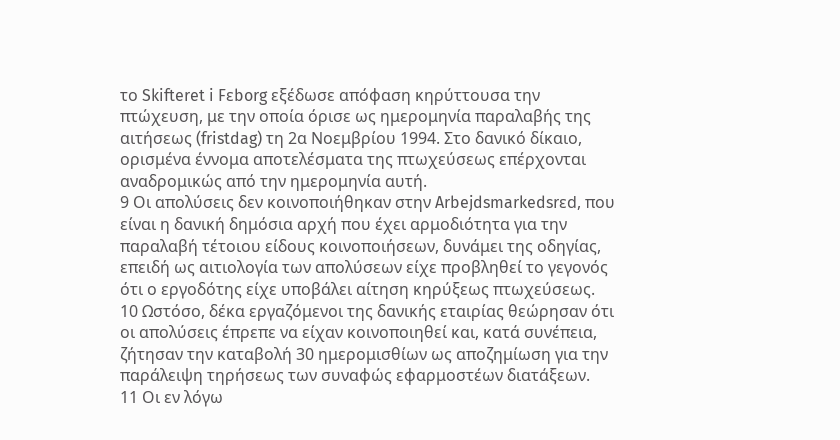το Skifteret i Fεborg εξέδωσε απόφαση κηρύττουσα την πτώχευση, με την οποία όρισε ως ημερομηνία παραλαβής της αιτήσεως (fristdag) τη 2α Νοεμβρίου 1994. Στο δανικό δίκαιο, ορισμένα έννομα αποτελέσματα της πτωχεύσεως επέρχονται αναδρομικώς από την ημερομηνία αυτή.
9 Οι απολύσεις δεν κοινοποιήθηκαν στην Arbejdsmarkedsrεd, που είναι η δανική δημόσια αρχή που έχει αρμοδιότητα για την παραλαβή τέτοιου είδους κοινοποιήσεων, δυνάμει της οδηγίας, επειδή ως αιτιολογία των απολύσεων είχε προβληθεί το γεγονός ότι ο εργοδότης είχε υποβάλει αίτηση κηρύξεως πτωχεύσεως.
10 Ωστόσο, δέκα εργαζόμενοι της δανικής εταιρίας θεώρησαν ότι οι απολύσεις έπρεπε να είχαν κοινοποιηθεί και, κατά συνέπεια, ζήτησαν την καταβολή 30 ημερομισθίων ως αποζημίωση για την παράλειψη τηρήσεως των συναφώς εφαρμοστέων διατάξεων.
11 Οι εν λόγω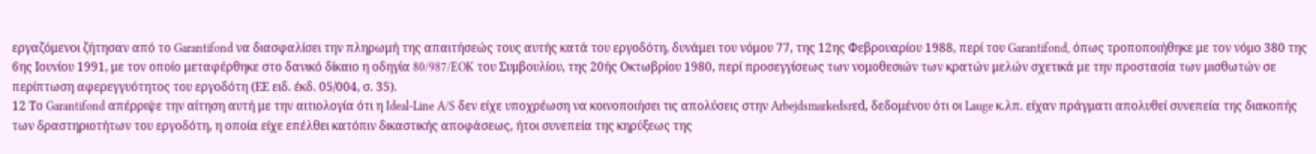εργαζόμενοι ζήτησαν από το Garantifond να διασφαλίσει την πληρωμή της απαιτήσεώς τους αυτής κατά του εργοδότη, δυνάμει του νόμου 77, της 12ης Φεβρουαρίου 1988, περί του Garantifond, όπως τροποποιήθηκε με τον νόμο 380 της 6ης Ιουνίου 1991, με τον οποίο μεταφέρθηκε στο δανικό δίκαιο η οδηγία 80/987/EOK του Συμβουλίου, της 20ής Οκτωβρίου 1980, περί προσεγγίσεως των νομοθεσιών των κρατών μελών σχετικά με την προστασία των μισθωτών σε περίπτωση αφερεγγυότητος του εργοδότη (ΕΕ ειδ. έκδ. 05/004, σ. 35).
12 Το Garantifond απέρριψε την αίτηση αυτή με την αιτιολογία ότι η Ideal-Line A/S δεν είχε υποχρέωση να κοινοποιήσει τις απολύσεις στην Arbejdsmarkedsrεd, δεδομένου ότι οι Lauge κ.λπ. είχαν πράγματι απολυθεί συνεπεία της διακοπής των δραστηριοτήτων του εργοδότη, η οποία είχε επέλθει κατόπιν δικαστικής αποφάσεως, ήτοι συνεπεία της κηρύξεως της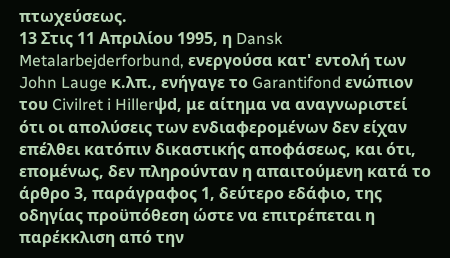πτωχεύσεως.
13 Στις 11 Απριλίου 1995, η Dansk Metalarbejderforbund, ενεργούσα κατ' εντολή των John Lauge κ.λπ., ενήγαγε το Garantifond ενώπιον του Civilret i Hillerψd, με αίτημα να αναγνωριστεί ότι οι απολύσεις των ενδιαφερομένων δεν είχαν επέλθει κατόπιν δικαστικής αποφάσεως, και ότι, επομένως, δεν πληρούνταν η απαιτούμενη κατά το άρθρο 3, παράγραφος 1, δεύτερο εδάφιο, της οδηγίας προϋπόθεση ώστε να επιτρέπεται η παρέκκλιση από την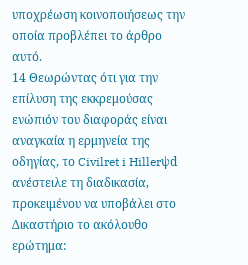υποχρέωση κοινοποιήσεως την οποία προβλέπει το άρθρο αυτό.
14 Θεωρώντας ότι για την επίλυση της εκκρεμούσας ενώπιόν του διαφοράς είναι αναγκαία η ερμηνεία της οδηγίας, το Civilret i Hillerψd ανέστειλε τη διαδικασία, προκειμένου να υποβάλει στο Δικαστήριο το ακόλουθο ερώτημα: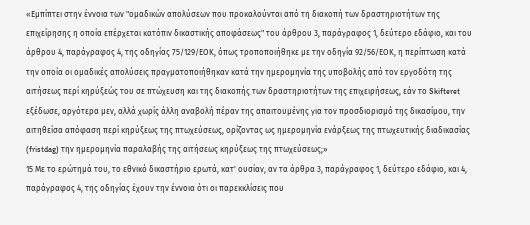«Εμπίπτει στην έννοια των "ομαδικών απολύσεων που προκαλούνται από τη διακοπή των δραστηριοτήτων της επιχείρησης η οποία επέρχεται κατόπιν δικαστικής αποφάσεως" του άρθρου 3, παράγραφος 1, δεύτερο εδάφιο, και του άρθρου 4, παράγραφος 4, της οδηγίας 75/129/ΕΟΚ, όπως τροποποιήθηκε με την οδηγία 92/56/ΕΟΚ, η περίπτωση κατά την οποία οι ομαδικές απολύσεις πραγματοποιήθηκαν κατά την ημερομηνία της υποβολής από τον εργοδότη της αιτήσεως περί κηρύξεώς του σε πτώχευση και της διακοπής των δραστηριοτήτων της επιχειρήσεως, εάν το Skifteret εξέδωσε, αργότερα μεν, αλλά χωρίς άλλη αναβολή πέραν της απαιτουμένης για τον προσδιορισμό της δικασίμου, την αιτηθείσα απόφαση περί κηρύξεως της πτωχεύσεως, ορίζοντας ως ημερομηνία ενάρξεως της πτωχευτικής διαδικασίας (fristdag) την ημερομηνία παραλαβής της αιτήσεως κηρύξεως της πτωχεύσεως;»
15 Με το ερώτημά του, το εθνικό δικαστήριο ερωτά, κατ' ουσίαν, αν τα άρθρα 3, παράγραφος 1, δεύτερο εδάφιο, και 4, παράγραφος 4, της οδηγίας έχουν την έννοια ότι οι παρεκκλίσεις που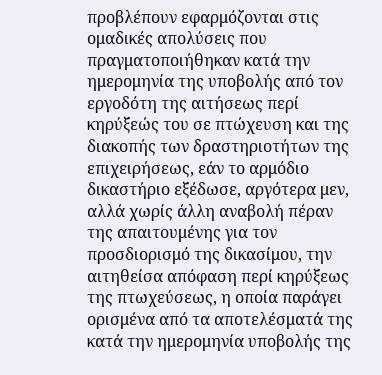προβλέπουν εφαρμόζονται στις ομαδικές απολύσεις που πραγματοποιήθηκαν κατά την ημερομηνία της υποβολής από τον εργοδότη της αιτήσεως περί κηρύξεώς του σε πτώχευση και της διακοπής των δραστηριοτήτων της επιχειρήσεως, εάν το αρμόδιο δικαστήριο εξέδωσε, αργότερα μεν, αλλά χωρίς άλλη αναβολή πέραν της απαιτουμένης για τον προσδιορισμό της δικασίμου, την αιτηθείσα απόφαση περί κηρύξεως της πτωχεύσεως, η οποία παράγει ορισμένα από τα αποτελέσματά της κατά την ημερομηνία υποβολής της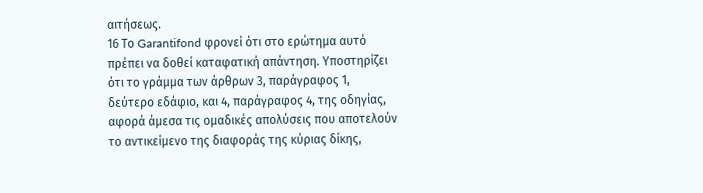αιτήσεως.
16 Το Garantifond φρονεί ότι στο ερώτημα αυτό πρέπει να δοθεί καταφατική απάντηση. Υποστηρίζει ότι το γράμμα των άρθρων 3, παράγραφος 1, δεύτερο εδάφιο, και 4, παράγραφος 4, της οδηγίας, αφορά άμεσα τις ομαδικές απολύσεις που αποτελούν το αντικείμενο της διαφοράς της κύριας δίκης,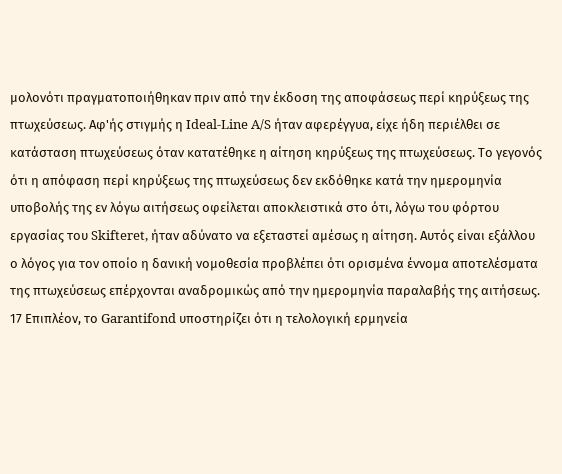μολονότι πραγματοποιήθηκαν πριν από την έκδοση της αποφάσεως περί κηρύξεως της πτωχεύσεως. Αφ'ής στιγμής η Ideal-Line A/S ήταν αφερέγγυα, είχε ήδη περιέλθει σε κατάσταση πτωχεύσεως όταν κατατέθηκε η αίτηση κηρύξεως της πτωχεύσεως. Το γεγονός ότι η απόφαση περί κηρύξεως της πτωχεύσεως δεν εκδόθηκε κατά την ημερομηνία υποβολής της εν λόγω αιτήσεως οφείλεται αποκλειστικά στο ότι, λόγω του φόρτου εργασίας του Skifteret, ήταν αδύνατο να εξεταστεί αμέσως η αίτηση. Αυτός είναι εξάλλου ο λόγος για τον οποίο η δανική νομοθεσία προβλέπει ότι ορισμένα έννομα αποτελέσματα της πτωχεύσεως επέρχονται αναδρομικώς από την ημερομηνία παραλαβής της αιτήσεως.
17 Επιπλέον, το Garantifond υποστηρίζει ότι η τελολογική ερμηνεία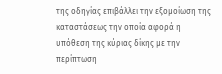της οδηγίας επιβάλλει την εξομοίωση της καταστάσεως την οποία αφορά η υπόθεση της κύριας δίκης με την περίπτωση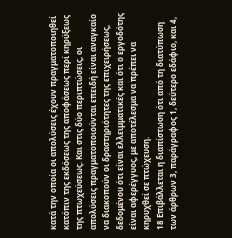κατά την οποία οι απολύσεις έχουν πραγματοποιηθεί κατόπιν της εκδόσεως της αποφάσεως περί κηρύξεως της πτωχεύσεως. Και στις δύο περιπτώσεις, οι απολύσεις πραγματοποιούνται επειδή είναι αναγκαίο να διακοπούν οι δραστηριότητες της επιχειρήσεως, δεδομένου ότι είναι ελλειμματικές και ότι ο εργοδότης είναι αφερέγγυος, με αποτέλεσμα να πρέπει να κηρυχθεί σε πτώχευση.
18 Επιβάλλεται η διαπίστωση ότι από τη διατύπωση των άρθρων 3, παράγραφος 1, δεύτερο εδάφιο, και 4,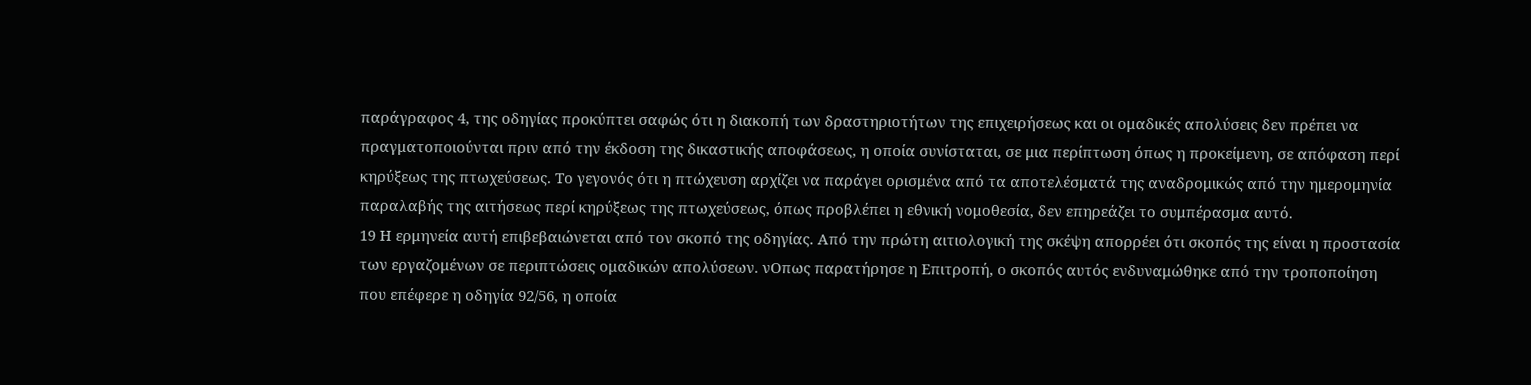παράγραφος 4, της οδηγίας προκύπτει σαφώς ότι η διακοπή των δραστηριοτήτων της επιχειρήσεως και οι ομαδικές απολύσεις δεν πρέπει να πραγματοποιούνται πριν από την έκδοση της δικαστικής αποφάσεως, η οποία συνίσταται, σε μια περίπτωση όπως η προκείμενη, σε απόφαση περί κηρύξεως της πτωχεύσεως. Το γεγονός ότι η πτώχευση αρχίζει να παράγει ορισμένα από τα αποτελέσματά της αναδρομικώς από την ημερομηνία παραλαβής της αιτήσεως περί κηρύξεως της πτωχεύσεως, όπως προβλέπει η εθνική νομοθεσία, δεν επηρεάζει το συμπέρασμα αυτό.
19 Η ερμηνεία αυτή επιβεβαιώνεται από τον σκοπό της οδηγίας. Από την πρώτη αιτιολογική της σκέψη απορρέει ότι σκοπός της είναι η προστασία των εργαζομένων σε περιπτώσεις ομαδικών απολύσεων. νΟπως παρατήρησε η Επιτροπή, ο σκοπός αυτός ενδυναμώθηκε από την τροποποίηση που επέφερε η οδηγία 92/56, η οποία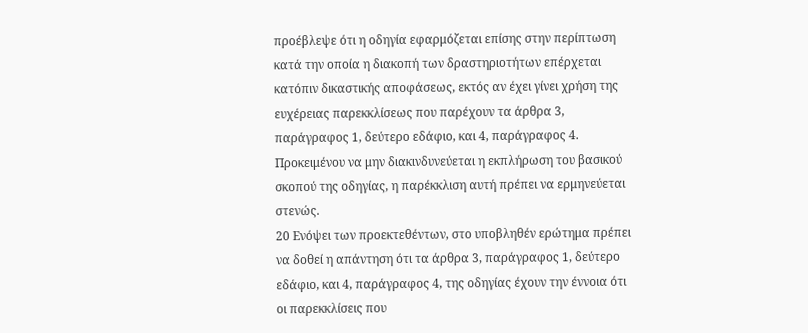προέβλεψε ότι η οδηγία εφαρμόζεται επίσης στην περίπτωση κατά την οποία η διακοπή των δραστηριοτήτων επέρχεται κατόπιν δικαστικής αποφάσεως, εκτός αν έχει γίνει χρήση της ευχέρειας παρεκκλίσεως που παρέχουν τα άρθρα 3, παράγραφος 1, δεύτερο εδάφιο, και 4, παράγραφος 4. Προκειμένου να μην διακινδυνεύεται η εκπλήρωση του βασικού σκοπού της οδηγίας, η παρέκκλιση αυτή πρέπει να ερμηνεύεται στενώς.
20 Ενόψει των προεκτεθέντων, στο υποβληθέν ερώτημα πρέπει να δοθεί η απάντηση ότι τα άρθρα 3, παράγραφος 1, δεύτερο εδάφιο, και 4, παράγραφος 4, της οδηγίας έχουν την έννοια ότι οι παρεκκλίσεις που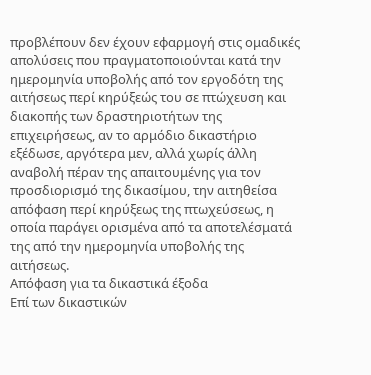προβλέπουν δεν έχουν εφαρμογή στις ομαδικές απολύσεις που πραγματοποιούνται κατά την ημερομηνία υποβολής από τον εργοδότη της αιτήσεως περί κηρύξεώς του σε πτώχευση και διακοπής των δραστηριοτήτων της επιχειρήσεως, αν το αρμόδιο δικαστήριο εξέδωσε, αργότερα μεν, αλλά χωρίς άλλη αναβολή πέραν της απαιτουμένης για τον προσδιορισμό της δικασίμου, την αιτηθείσα απόφαση περί κηρύξεως της πτωχεύσεως, η οποία παράγει ορισμένα από τα αποτελέσματά της από την ημερομηνία υποβολής της αιτήσεως.
Απόφαση για τα δικαστικά έξοδα
Επί των δικαστικών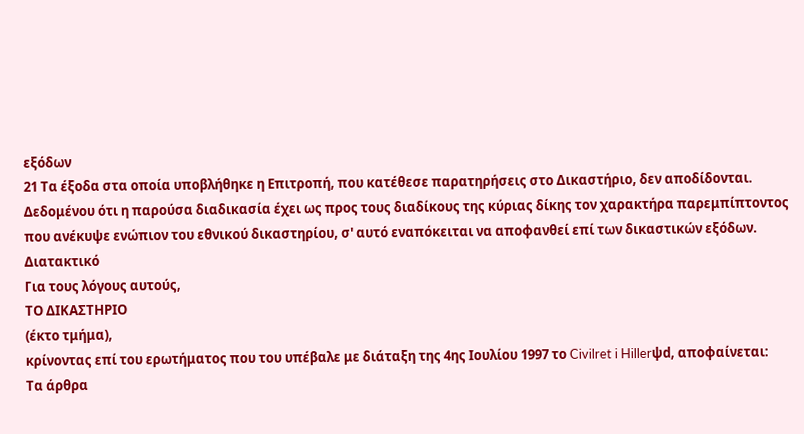εξόδων
21 Τα έξοδα στα οποία υποβλήθηκε η Επιτροπή, που κατέθεσε παρατηρήσεις στο Δικαστήριο, δεν αποδίδονται. Δεδομένου ότι η παρούσα διαδικασία έχει ως προς τους διαδίκους της κύριας δίκης τον χαρακτήρα παρεμπίπτοντος που ανέκυψε ενώπιον του εθνικού δικαστηρίου, σ' αυτό εναπόκειται να αποφανθεί επί των δικαστικών εξόδων.
Διατακτικό
Για τους λόγους αυτούς,
ΤΟ ΔΙΚΑΣΤΗΡΙΟ
(έκτο τμήμα),
κρίνοντας επί του ερωτήματος που του υπέβαλε με διάταξη της 4ης Ιουλίου 1997 το Civilret i Hillerψd, αποφαίνεται:
Τα άρθρα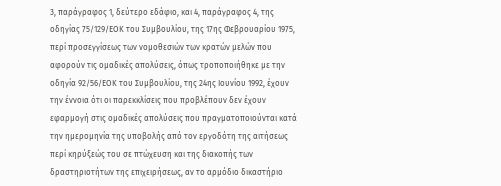3, παράγραφος 1, δεύτερο εδάφιο, και 4, παράγραφος 4, της οδηγίας 75/129/ΕΟΚ του Συμβουλίου, της 17ης Φεβρουαρίου 1975, περί προσεγγίσεως των νομοθεσιών των κρατών μελών που αφορούν τις ομαδικές απολύσεις, όπως τροποποιήθηκε με την οδηγία 92/56/ΕΟΚ του Συμβουλίου, της 24ης Ιουνίου 1992, έχουν την έννοια ότι οι παρεκκλίσεις που προβλέπουν δεν έχουν εφαρμογή στις ομαδικές απολύσεις που πραγματοποιούνται κατά την ημερομηνία της υποβολής από τον εργοδότη της αιτήσεως περί κηρύξεώς του σε πτώχευση και της διακοπής των δραστηριοτήτων της επιχειρήσεως, αν το αρμόδιο δικαστήριο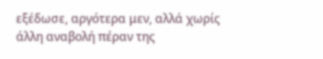εξέδωσε, αργότερα μεν, αλλά χωρίς άλλη αναβολή πέραν της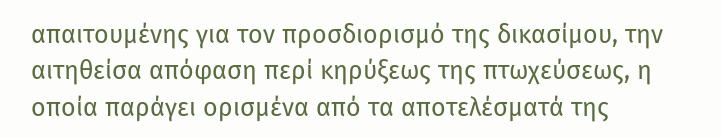απαιτουμένης για τον προσδιορισμό της δικασίμου, την αιτηθείσα απόφαση περί κηρύξεως της πτωχεύσεως, η οποία παράγει ορισμένα από τα αποτελέσματά της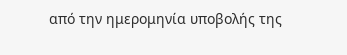από την ημερομηνία υποβολής της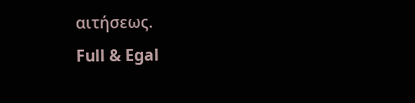αιτήσεως.
Full & Egal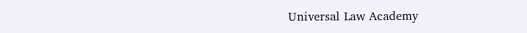Universal Law Academy